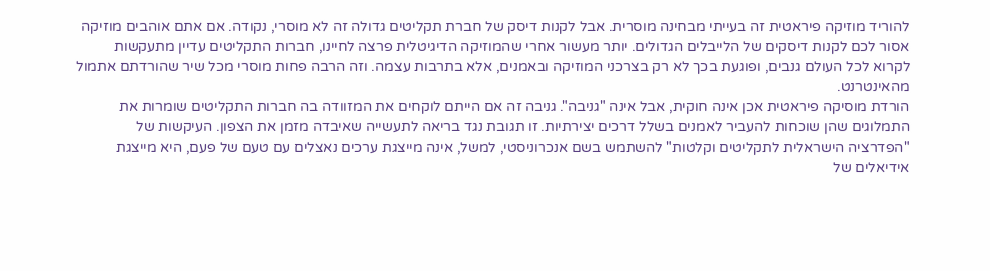להוריד מוזיקה פיראטית זה בעייתי מבחינה מוסרית. אבל לקנות דיסק של חברת תקליטים גדולה זה לא מוסרי, נקודה. אם אתם אוהבים מוזיקה אסור לכם לקנות דיסקים של הלייבלים הגדולים. יותר מעשור אחרי שהמוזיקה הדיגיטלית פרצה לחיינו, חברות התקליטים עדיין מתעקשות לקרוא לכל העולם גנבים, ופוגעת בכך לא רק בצרכני המוזיקה ובאמנים, אלא בתרבות עצמה. וזה הרבה פחות מוסרי מכל שיר שהורדתם אתמול מהאינטרנט.
הורדת מוסיקה פיראטית אכן אינה חוקית, אבל אינה "גניבה". גניבה זה אם הייתם לוקחים את המזוודה בה חברות התקליטים שומרות את התמלוגים שהן שוכחות להעביר לאמנים בשלל דרכים יצירתיות. זו תגובת נגד בריאה לתעשייה שאיבדה מזמן את הצפון. העיקשות של "הפדרציה הישראלית לתקליטים וקלטות" להשתמש בשם אנכרוניסטי, למשל, אינה מייצגת ערכים נאצלים עם טעם של פעם, היא מייצגת אידיאלים של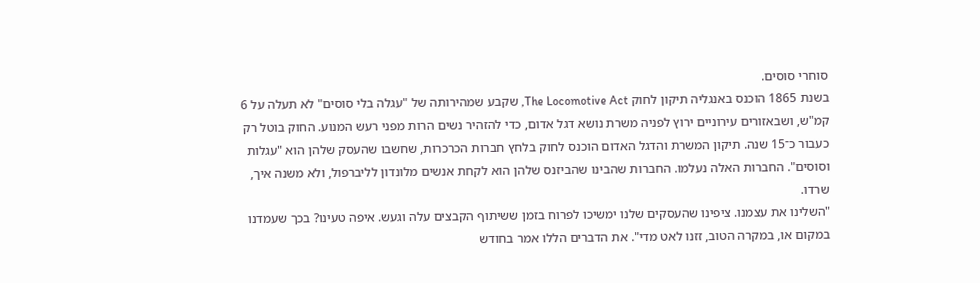סוחרי סוסים.
בשנת 1865 הוכנס באנגליה תיקון לחוק The Locomotive Act, שקבע שמהירותה של "עגלה בלי סוסים" לא תעלה על 6 קמ"ש, ושבאזורים עירוניים ירוץ לפניה משרת נושא דגל אדום, כדי להזהיר נשים הרות מפני רעש המנוע. החוק בוטל רק כעבור כ־15 שנה. תיקון המשרת והדגל האדום הוכנס לחוק בלחץ חברות הכרכרות, שחשבו שהעסק שלהן הוא "עגלות וסוסים". החברות האלה נעלמו. החברות שהבינו שהביזנס שלהן הוא לקחת אנשים מלונדון לליברפול, ולא משנה איך, שרדו.
"השלינו את עצמנו. ציפינו שהעסקים שלנו ימשיכו לפרוח בזמן ששיתוף הקבצים עלה וגעש. איפה טעינו? בכך שעמדנו במקום או, במקרה הטוב, זזנו לאט מדי". את הדברים הללו אמר בחודש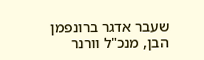שעבר אדגר ברונפמן הבן, מנכ"ל וורנר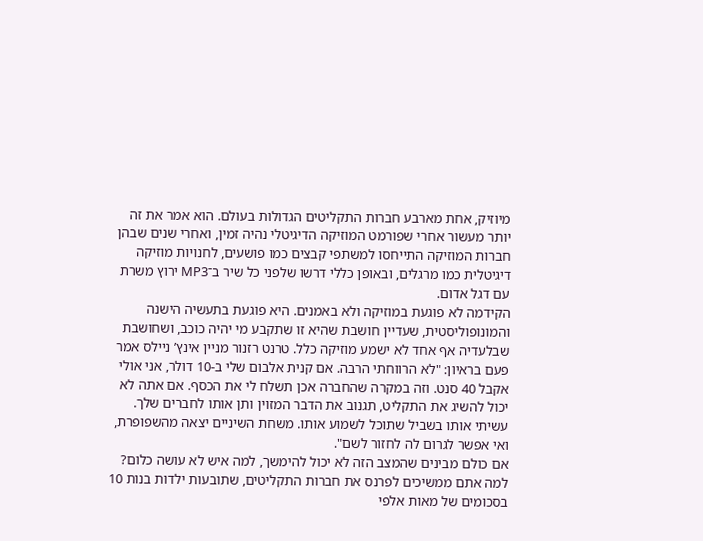מיוזיק, אחת מארבע חברות התקליטים הגדולות בעולם. הוא אמר את זה יותר מעשור אחרי שפורמט המוזיקה הדיגיטלי נהיה זמין, ואחרי שנים שבהן חברות המוזיקה התייחסו למשתפי קבצים כמו פושעים, לחנויות מוזיקה דיגיטלית כמו מרגלים, ובאופן כללי דרשו שלפני כל שיר ב־MP3 ירוץ משרת עם דגל אדום.
הקידמה לא פוגעת במוזיקה ולא באמנים. היא פוגעת בתעשיה הישנה והמונופוליסטית, שעדיין חושבת שהיא זו שתקבע מי יהיה כוכב, ושחושבת שבלעדיה אף אחד לא ישמע מוזיקה כלל. טרנט רזנור מניין אינץ’ ניילס אמר פעם בראיון: "לא הרווחתי הרבה. אם קנית אלבום שלי ב-10 דולר, אני אולי אקבל 40 סנט. וזה במקרה שהחברה אכן תשלח לי את הכסף. אם אתה לא יכול להשיג את התקליט, תגנוב את הדבר המזוין ותן אותו לחברים שלך. עשיתי אותו בשביל שתוכל לשמוע אותו. משחת השיניים יצאה מהשפופרת, ואי אפשר לגרום לה לחזור לשם".
אם כולם מבינים שהמצב הזה לא יכול להימשך, למה איש לא עושה כלום? למה אתם ממשיכים לפרנס את חברות התקליטים, שתובעות ילדות בנות 10 בסכומים של מאות אלפי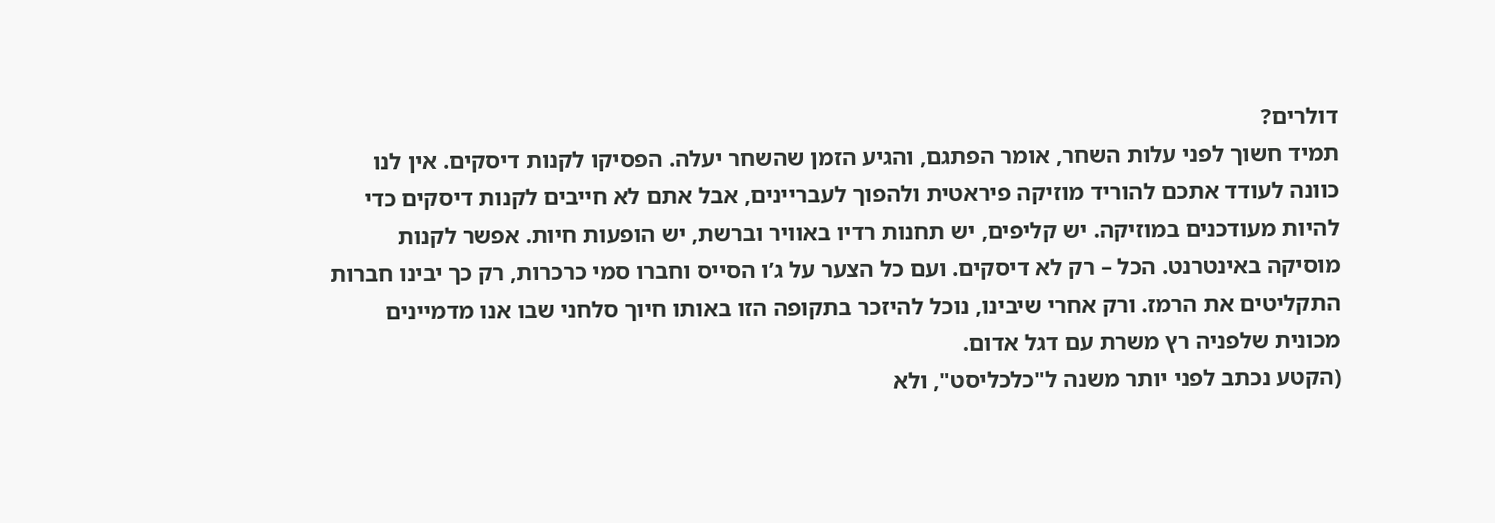דולרים?
תמיד חשוך לפני עלות השחר, אומר הפתגם, והגיע הזמן שהשחר יעלה. הפסיקו לקנות דיסקים. אין לנו כוונה לעודד אתכם להוריד מוזיקה פיראטית ולהפוך לעבריינים, אבל אתם לא חייבים לקנות דיסקים כדי להיות מעודכנים במוזיקה. יש קליפים, יש תחנות רדיו באוויר וברשת, יש הופעות חיות. אפשר לקנות מוסיקה באינטרנט. הכל – רק לא דיסקים. ועם כל הצער על ג’ו הסייס וחברו סמי כרכרות, רק כך יבינו חברות התקליטים את הרמז. ורק אחרי שיבינו, נוכל להיזכר בתקופה הזו באותו חיוך סלחני שבו אנו מדמיינים מכונית שלפניה רץ משרת עם דגל אדום.
(הקטע נכתב לפני יותר משנה ל"כלכליסט", ולא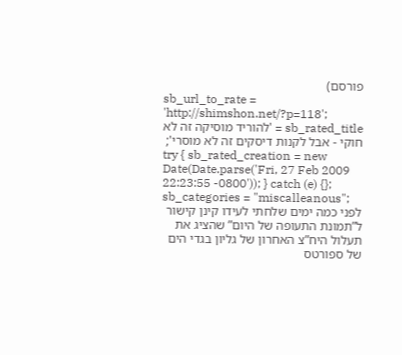פורסם)
sb_url_to_rate = 'http://shimshon.net/?p=118';
sb_rated_title = 'להוריד מוסיקה זה לא חוקי - אבל לקנות דיסקים זה לא מוסרי';
try { sb_rated_creation = new Date(Date.parse('Fri, 27 Feb 2009 22:23:55 -0800')); } catch (e) {};
sb_categories = "miscalleanous";
לפני כמה ימים שלחתי לעידו קינן קישור ל”תמונת התעופה של היום” שהציג את תעלול היח”צ האחרון של גליון בגדי הים של ספורטס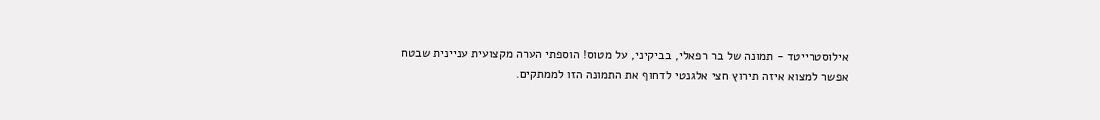אילוסטרייטד - תמונה של בר רפאלי, בביקיני, על מטוס! הוספתי הערה מקצועית עניינית שבטח אפשר למצוא איזה תירוץ חצי אלגנטי לדחוף את התמונה הזו לממתקים.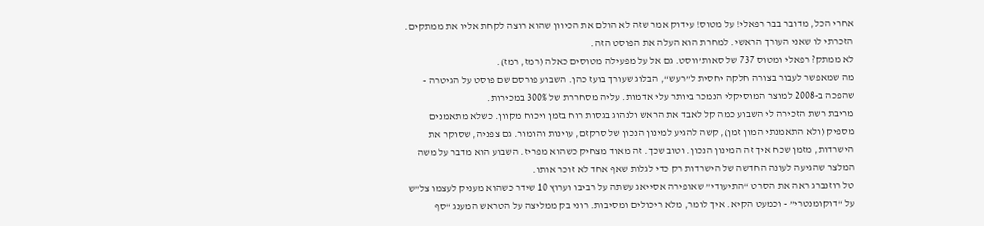אחרי הכל, מדובר בבר רפאלי! על מטוס! עידוק אמר שזה לא הולם את הכיוון שהוא רוצה לקחת אליו את ממתקים. הזכרתי לו שאני העורך הראשי. למחרת הוא העלה את הפוסט הזה.
לא ממתק? רפאלי ומטוס 737 של סאות’ווסט. גם אל על מפעילה מטוסים כאלה (רמז, רמז).
מה שמאפשר לעבור בצורה חלקה יחסית ל”רעש“, הבלוג שעורך בועז כהן. השבוע פורסם שם פוסט על הגיטרה - שהפכה ב-2008 למוצר המוסיקלי הנמכר ביותר עלי אדמות. עליה מסחררת של 300% במכירות.
מריבת רשת הזכירה לי השבוע כמה קל לאבד את הראש ולנהוג בגסות רוח בזמן ויכוח מקוון. כשלא מתאמנים מספיק (ולא התאמנתי המון זמן), קשה להגיע למינון הנכון של סרקזם, עוינות והומור. גם צפניה, שסוקר את הישרדות, מזמן שכח איך זה המינון הנכון. וטוב שכך. זה מאוד מצחיק כשהוא מפריז. השבוע הוא מדבר על משה המלצר שהגיעה לעונה החדשה של הישרדות רק כדי לגלות שאף אחד לא זוכר אותו.
טל רוזנברג ראה את הסרט “התיעודי” שאופירה אסייאג עשתה על רביבו וערוץ 10 שידר כשהוא מעניק לעצמו צל”ש על “דוקומנטרי” - וכמעט הקיא. איך לומר, מלא ריכולים ומסיבות. רוני בק ממליצה על הטראש המענג “סף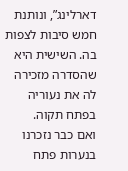דארלינג”, ונותנת חמש סיבות לצפות בה. השישית היא שהסדרה מזכירה לה את נעוריה בפתח תקוה.
ואם כבר נזכרנו בנערות פתח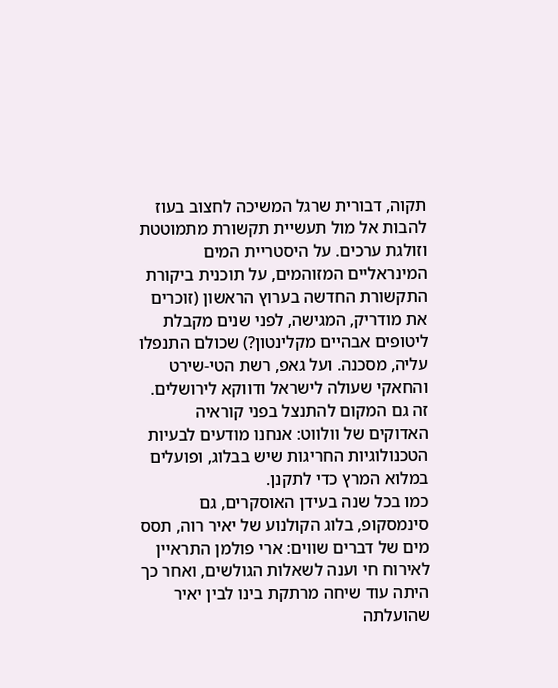תקוה, דבורית שרגל המשיכה לחצוב בעוז להבות אל מול תעשיית תקשורת מתמוטטת וזולגת ערכים. על היסטריית המים המינראליים המזוהמים, על תוכנית ביקורת התקשורת החדשה בערוץ הראשון (זוכרים את מודריק, המגישה, לפני שנים מקבלת ליטופים אבהיים מקלינטון?) שכולם התנפלו עליה, מסכנה. ועל גאפ, רשת הטי-שירט והחאקי שעולה לישראל ודווקא לירושלים.
זה גם המקום להתנצל בפני קוראיה האדוקים של וולווט: אנחנו מודעים לבעיות הטכנולוגיות החריגות שיש בבלוג, ופועלים במלוא המרץ כדי לתקנן.
כמו בכל שנה בעידן האוסקרים, גם סינמסקופ, בלוג הקולנוע של יאיר רוה, תסס מים של דברים שווים: ארי פולמן התראיין לאירוח חי וענה לשאלות הגולשים, ואחר כך היתה עוד שיחה מרתקת בינו לבין יאיר שהועלתה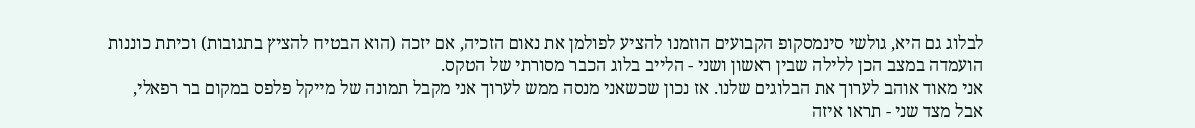לבלוג גם היא, גולשי סינמסקופ הקבועים הוזמנו להציע לפולמן את נאום הזכיה, אם יזכה (הוא הבטיח להציץ בתגובות) וכיתת כוננות הועמדה במצב הכן ללילה שבין ראשון ושני - הלייב בלוג הכבר מסורתי של הטקס.
אני מאוד אוהב לערוך את הבלוגים שלנו. אז נכון שכשאני מנסה ממש לערוך אני מקבל תמונה של מייקל פלפס במקום בר רפאלי, אבל מצד שני - תראו איזה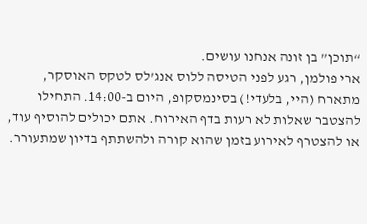“תוכן” בן זונה אנחנו עושים.
ארי פולמן, רגע לפני הטיסה ללוס אנג’לס לטקס האוסקר, מתארח (היי, בלעדי!) בסינמסקופ, היום ב-14:00. התחילו להצטבר שאלות לא רעות בדף האירוח. אתם יכולים להוסיף עוד, או להצטרף לאירוע בזמן שהוא קורה ולהשתתף בדיון שמתעורר.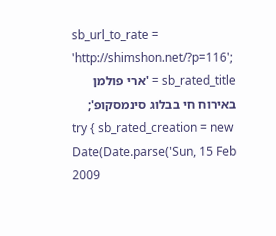sb_url_to_rate = 'http://shimshon.net/?p=116';
sb_rated_title = 'ארי פולמן באירוח חי בבלוג סינמסקופ';
try { sb_rated_creation = new Date(Date.parse('Sun, 15 Feb 2009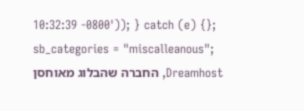10:32:39 -0800')); } catch (e) {};
sb_categories = "miscalleanous";
Dreamhost, החברה שהבלוג מאוחסן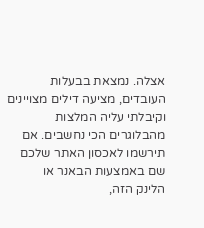אצלה. נמצאת בבעלות העובדים, מציעה דילים מצויינים וקיבלתי עליה המלצות מהבלוגרים הכי נחשבים. אם תירשמו לאכסון האתר שלכם שם באמצעות הבאנר או
הלינק הזה,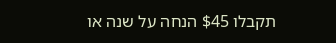תקבלו $45 הנחה על שנה או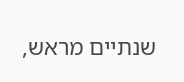שנתיים מראש,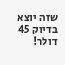שזה יוצא בדיוק 45 דולר!